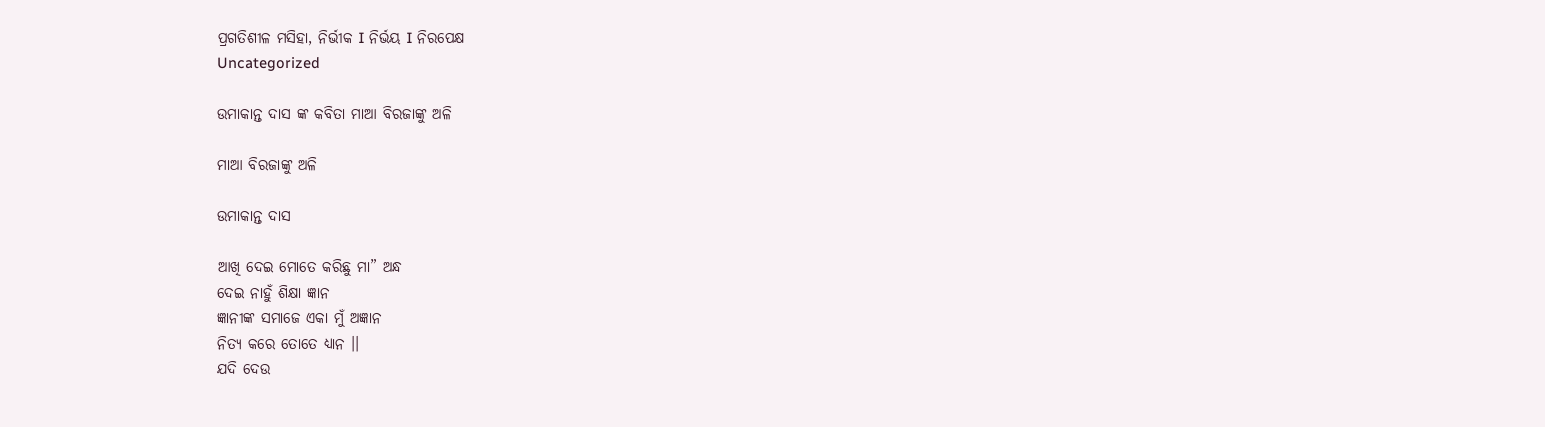ପ୍ରଗତିଶୀଳ ମସିହା, ନିର୍ଭୀକ I ନିର୍ଭୟ I ନିରପେକ୍ଷ
Uncategorized

ଉମାକାନ୍ତ ଦାସ ଙ୍କ କବିତା ମାଆ ବିରଜାଙ୍କୁ ଅଳି

ମାଆ ବିରଜାଙ୍କୁ ଅଳି

ଉମାକାନ୍ତ ଦାସ

ଆଖି ଦେଇ ମୋତେ କରିଛୁ ମା” ଅନ୍ଧ
ଦେଇ ନାହୁଁ ଶିକ୍ଷା ଜ୍ଞାନ
ଜ୍ଞାନୀଙ୍କ ସମାଜେ ଏକା ମୁଁ ଅଜ୍ଞାନ
ନିତ୍ୟ କରେ ତୋତେ ଧ୍ଯାନ ।।
ଯଦି ଦେଉ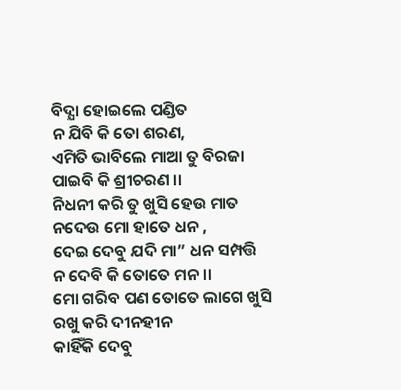ବିଦ୍ଯା ହୋଇଲେ ପଣ୍ଡିତ
ନ ଯିବି କି ତୋ ଶରଣ,
ଏମିତି ଭାବିଲେ ମାଆ ତୁ ବିରଜା
ପାଇବି କି ଶ୍ରୀଚରଣ ।।
ନିଧନୀ କରି ତୁ ଖୁସି ହେଉ ମାତ
ନଦେଉ ମୋ ହାତେ ଧନ ,
ଦେଇ ଦେବୁ ଯଦି ମା” ଧନ ସମ୍ପତ୍ତି
ନ ଦେବି କି ତୋତେ ମନ ।।
ମୋ ଗରିବ ପଣ ତୋତେ ଲାଗେ ଖୁସି
ରଖୁ କରି ଦୀନହୀନ
କାହିଁକି ଦେବୁ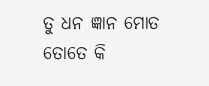ତୁ ଧନ ଜ୍ଞାନ ମୋତ
ତୋତେ କି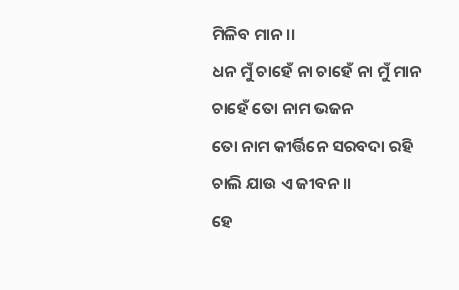ମିଳିବ ମାନ ।।
ଧନ ମୁଁ ଚାହେଁ ନା ଚାହେଁ ନା ମୁଁ ମାନ
ଚାହେଁ ତୋ ନାମ ଭଜନ
ତୋ ନାମ କୀର୍ତ୍ତିନେ ସରବଦା ରହି
ଚାଲି ଯାଉ ଏ ଜୀବନ ।।
ହେ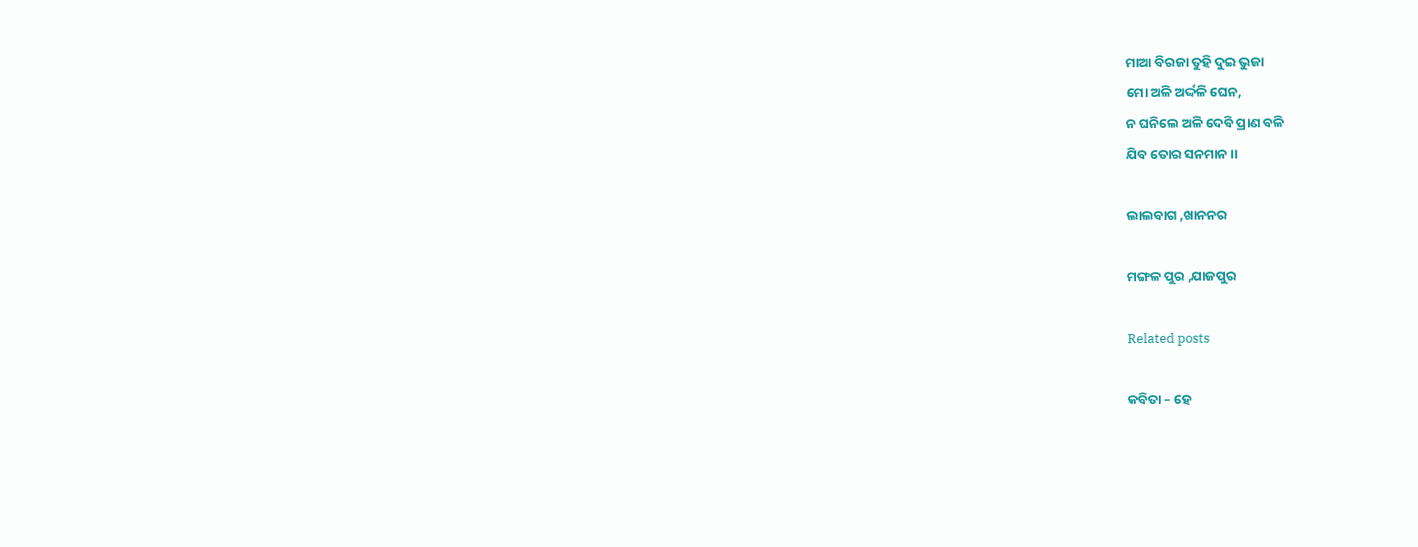ମାଆ ବିରଜା ତୁହି ଦୁଇ ଭୁଜା
ମୋ ଅଳି ଅର୍ଦ୍ଦଳି ଘେନ,
ନ ଘନିଲେ ଅଳି ଦେବି ପ୍ରାଣ ବଳି
ଯିବ ତୋର ସନମାନ ।।

ଲାଲବାଗ ,ଖାନନର

ମଙ୍ଗଳ ପୁର ,ଯାଜପୁର

Related posts

କବିତା – ହେ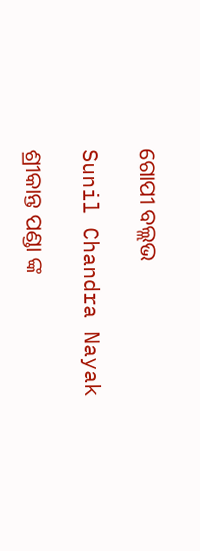ଗୋପୀ ବଲ୍ଲଭ

Sunil Chandra Nayak

ଶ୍ରୀକାନ୍ତ ପଣ୍ଡା ଙ୍କ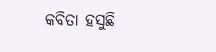କବିତା ହସୁଛି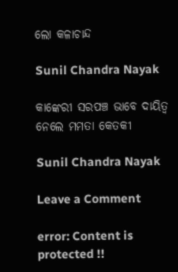ଲୋ କଳାଚାନ୍ଦ

Sunil Chandra Nayak

କାଙ୍କେରୀ ସରପଞ୍ଚ ଭାବେ ଦାୟିତ୍ବ ନେଲେ ମମତା କେତକୀ

Sunil Chandra Nayak

Leave a Comment

error: Content is protected !!